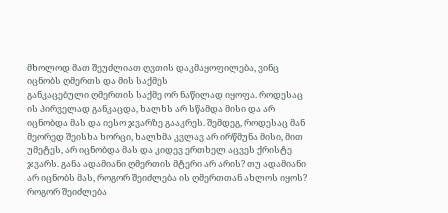მხოლოდ მათ შეუძლიათ ღვთის დაკმაყოფილება, ვინც იცნობს ღმერთს და მის საქმეს
განკაცებული ღმერთის საქმე ორ ნაწილად იყოფა. როდესაც ის პირველად განკაცდა, ხალხს არ სწამდა მისი და არ იცნობდა მას და იესო ჯვარზე გააკრეს. შემდეგ, როდესაც მან მეორედ შეისხა ხორცი, ხალხმა კვლავ არ ირწმუნა მისი, მით უმეტეს, არ იცნობდა მას და კიდევ ერთხელ აცვეს ქრისტე ჯვარს. განა ადამიანი ღმერთის მტერი არ არის? თუ ადამიანი არ იცნობს მას, როგორ შეიძლება ის ღმერთთან ახლოს იყოს? როგორ შეიძლება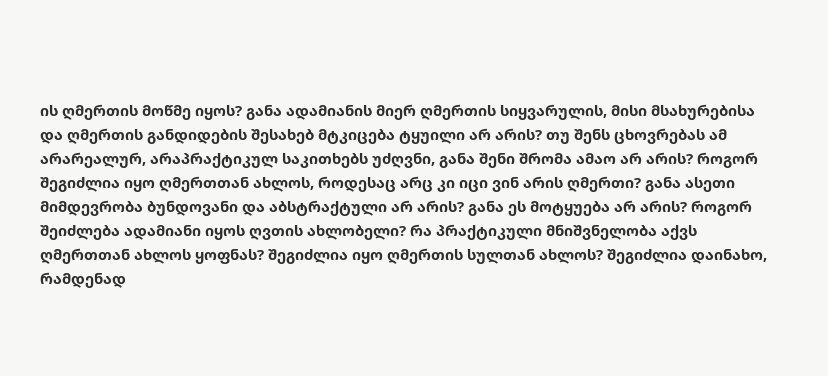ის ღმერთის მოწმე იყოს? განა ადამიანის მიერ ღმერთის სიყვარულის, მისი მსახურებისა და ღმერთის განდიდების შესახებ მტკიცება ტყუილი არ არის? თუ შენს ცხოვრებას ამ არარეალურ, არაპრაქტიკულ საკითხებს უძღვნი, განა შენი შრომა ამაო არ არის? როგორ შეგიძლია იყო ღმერთთან ახლოს, როდესაც არც კი იცი ვინ არის ღმერთი? განა ასეთი მიმდევრობა ბუნდოვანი და აბსტრაქტული არ არის? განა ეს მოტყუება არ არის? როგორ შეიძლება ადამიანი იყოს ღვთის ახლობელი? რა პრაქტიკული მნიშვნელობა აქვს ღმერთთან ახლოს ყოფნას? შეგიძლია იყო ღმერთის სულთან ახლოს? შეგიძლია დაინახო, რამდენად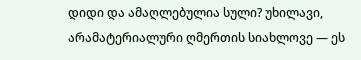დიდი და ამაღლებულია სული? უხილავი, არამატერიალური ღმერთის სიახლოვე — ეს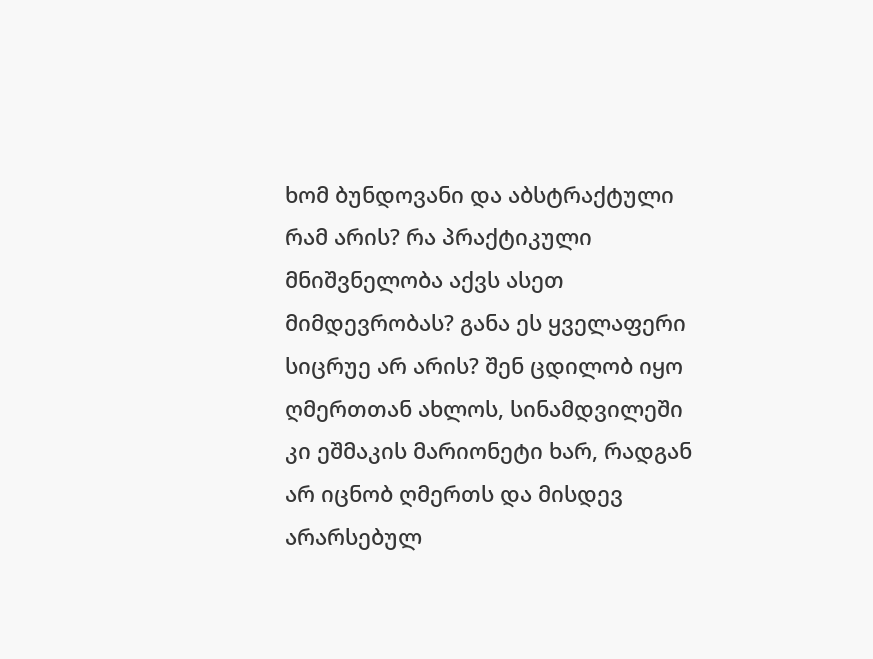ხომ ბუნდოვანი და აბსტრაქტული რამ არის? რა პრაქტიკული მნიშვნელობა აქვს ასეთ მიმდევრობას? განა ეს ყველაფერი სიცრუე არ არის? შენ ცდილობ იყო ღმერთთან ახლოს, სინამდვილეში კი ეშმაკის მარიონეტი ხარ, რადგან არ იცნობ ღმერთს და მისდევ არარსებულ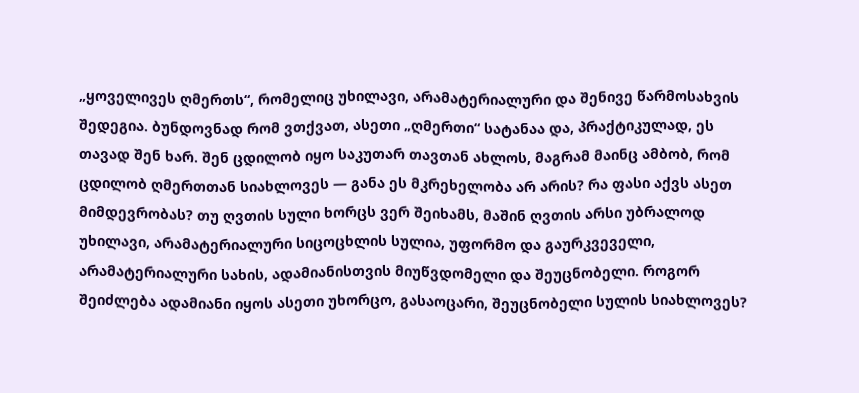„ყოველივეს ღმერთს“, რომელიც უხილავი, არამატერიალური და შენივე წარმოსახვის შედეგია. ბუნდოვნად რომ ვთქვათ, ასეთი „ღმერთი“ სატანაა და, პრაქტიკულად, ეს თავად შენ ხარ. შენ ცდილობ იყო საკუთარ თავთან ახლოს, მაგრამ მაინც ამბობ, რომ ცდილობ ღმერთთან სიახლოვეს — განა ეს მკრეხელობა არ არის? რა ფასი აქვს ასეთ მიმდევრობას? თუ ღვთის სული ხორცს ვერ შეიხამს, მაშინ ღვთის არსი უბრალოდ უხილავი, არამატერიალური სიცოცხლის სულია, უფორმო და გაურკვეველი, არამატერიალური სახის, ადამიანისთვის მიუწვდომელი და შეუცნობელი. როგორ შეიძლება ადამიანი იყოს ასეთი უხორცო, გასაოცარი, შეუცნობელი სულის სიახლოვეს?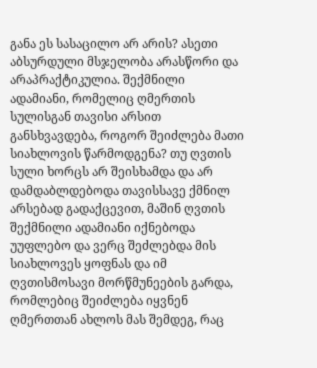განა ეს სასაცილო არ არის? ასეთი აბსურდული მსჯელობა არასწორი და არაპრაქტიკულია. შექმნილი ადამიანი, რომელიც ღმერთის სულისგან თავისი არსით განსხვავდება, როგორ შეიძლება მათი სიახლოვის წარმოდგენა? თუ ღვთის სული ხორცს არ შეისხამდა და არ დამდაბლდებოდა თავისსავე ქმნილ არსებად გადაქცევით, მაშინ ღვთის შექმნილი ადამიანი იქნებოდა უუფლებო და ვერც შეძლებდა მის სიახლოვეს ყოფნას და იმ ღვთისმოსავი მორწმუნეების გარდა, რომლებიც შეიძლება იყვნენ ღმერთთან ახლოს მას შემდეგ, რაც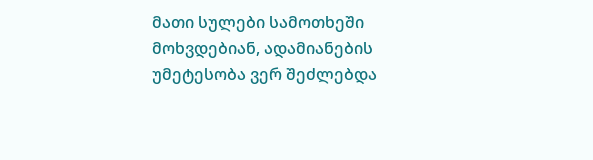მათი სულები სამოთხეში მოხვდებიან, ადამიანების უმეტესობა ვერ შეძლებდა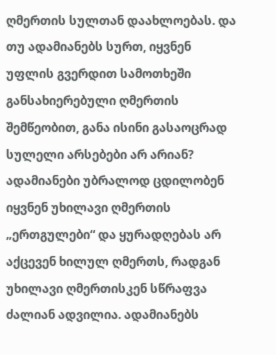ღმერთის სულთან დაახლოებას. და თუ ადამიანებს სურთ, იყვნენ უფლის გვერდით სამოთხეში განსახიერებული ღმერთის შემწეობით, განა ისინი გასაოცრად სულელი არსებები არ არიან? ადამიანები უბრალოდ ცდილობენ იყვნენ უხილავი ღმერთის „ერთგულები“ და ყურადღებას არ აქცევენ ხილულ ღმერთს, რადგან უხილავი ღმერთისკენ სწრაფვა ძალიან ადვილია. ადამიანებს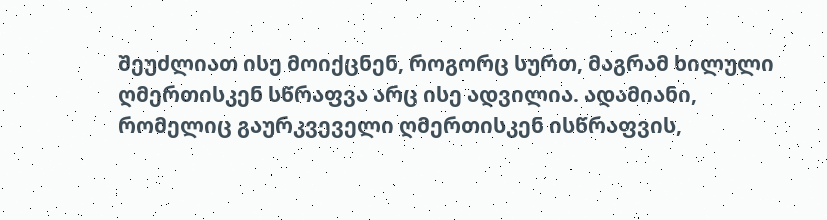შეუძლიათ ისე მოიქცნენ, როგორც სურთ, მაგრამ ხილული ღმერთისკენ სწრაფვა არც ისე ადვილია. ადამიანი, რომელიც გაურკვეველი ღმერთისკენ ისწრაფვის,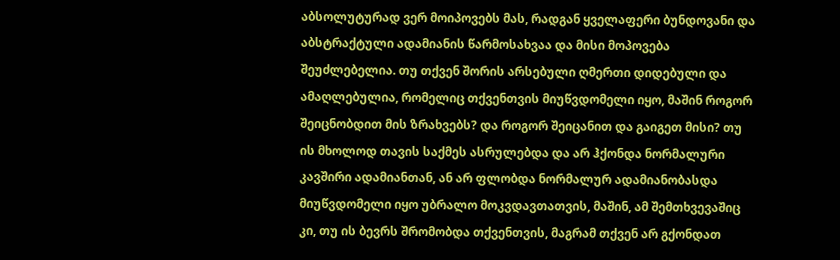აბსოლუტურად ვერ მოიპოვებს მას, რადგან ყველაფერი ბუნდოვანი და აბსტრაქტული ადამიანის წარმოსახვაა და მისი მოპოვება შეუძლებელია. თუ თქვენ შორის არსებული ღმერთი დიდებული და ამაღლებულია, რომელიც თქვენთვის მიუწვდომელი იყო, მაშინ როგორ შეიცნობდით მის ზრახვებს? და როგორ შეიცანით და გაიგეთ მისი? თუ ის მხოლოდ თავის საქმეს ასრულებდა და არ ჰქონდა ნორმალური კავშირი ადამიანთან, ან არ ფლობდა ნორმალურ ადამიანობასდა მიუწვდომელი იყო უბრალო მოკვდავთათვის, მაშინ, ამ შემთხვევაშიც კი, თუ ის ბევრს შრომობდა თქვენთვის, მაგრამ თქვენ არ გქონდათ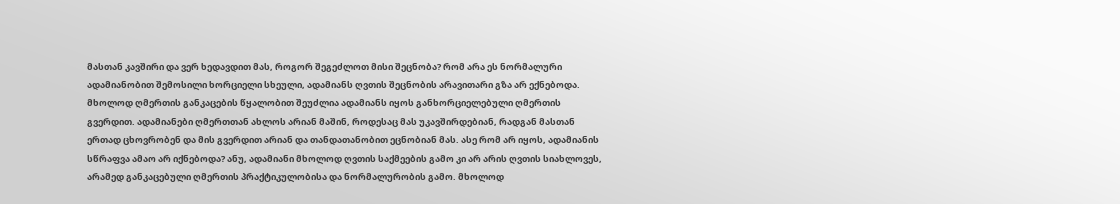მასთან კავშირი და ვერ ხედავდით მას, როგორ შეგეძლოთ მისი შეცნობა? რომ არა ეს ნორმალური ადამიანობით შემოსილი ხორციელი სხეული, ადამიანს ღვთის შეცნობის არავითარი გზა არ ექნებოდა. მხოლოდ ღმერთის განკაცების წყალობით შეუძლია ადამიანს იყოს განხორციელებული ღმერთის გვერდით. ადამიანები ღმერთთან ახლოს არიან მაშინ, როდესაც მას უკავშირდებიან, რადგან მასთან ერთად ცხოვრობენ და მის გვერდით არიან და თანდათანობით ეცნობიან მას. ასე რომ არ იყოს, ადამიანის სწრაფვა ამაო არ იქნებოდა? ანუ, ადამიანი მხოლოდ ღვთის საქმეების გამო კი არ არის ღვთის სიახლოვეს, არამედ განკაცებული ღმერთის პრაქტიკულობისა და ნორმალურობის გამო. მხოლოდ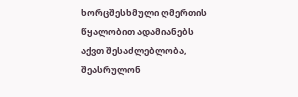ხორცშესხმული ღმერთის წყალობით ადამიანებს აქვთ შესაძლებლობა, შეასრულონ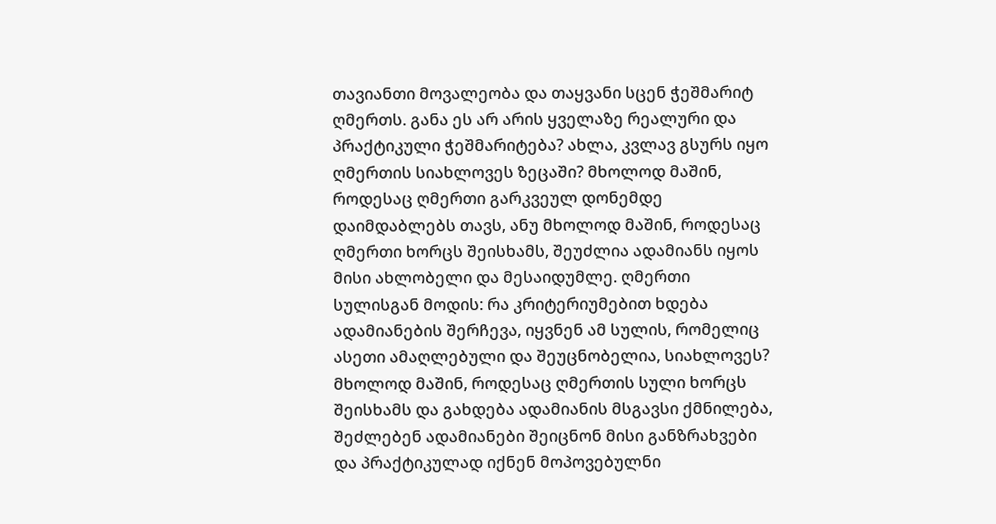თავიანთი მოვალეობა და თაყვანი სცენ ჭეშმარიტ ღმერთს. განა ეს არ არის ყველაზე რეალური და პრაქტიკული ჭეშმარიტება? ახლა, კვლავ გსურს იყო ღმერთის სიახლოვეს ზეცაში? მხოლოდ მაშინ, როდესაც ღმერთი გარკვეულ დონემდე დაიმდაბლებს თავს, ანუ მხოლოდ მაშინ, როდესაც ღმერთი ხორცს შეისხამს, შეუძლია ადამიანს იყოს მისი ახლობელი და მესაიდუმლე. ღმერთი სულისგან მოდის: რა კრიტერიუმებით ხდება ადამიანების შერჩევა, იყვნენ ამ სულის, რომელიც ასეთი ამაღლებული და შეუცნობელია, სიახლოვეს? მხოლოდ მაშინ, როდესაც ღმერთის სული ხორცს შეისხამს და გახდება ადამიანის მსგავსი ქმნილება, შეძლებენ ადამიანები შეიცნონ მისი განზრახვები და პრაქტიკულად იქნენ მოპოვებულნი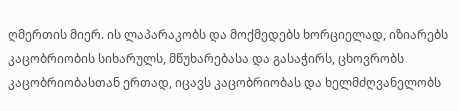ღმერთის მიერ. ის ლაპარაკობს და მოქმედებს ხორციელად, იზიარებს კაცობრიობის სიხარულს, მწუხარებასა და გასაჭირს, ცხოვრობს კაცობრიობასთან ერთად, იცავს კაცობრიობას და ხელმძღვანელობს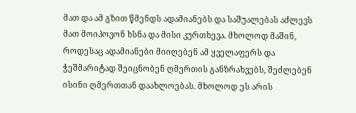მათ და ამ გზით წმენდს ადამიანებს და საშუალებას აძლევს მათ მოიპოვონ ხსნა და მისი კურთხევა. მხოლოდ მაშინ, როდესაც ადამიანები მიიღებენ ამ ყველაფერს და ჭეშმარიტად შეიცნობენ ღმერთის განზრახვებს, შეძლებენ ისინი ღმერთთან დაახლოებას. მხოლოდ ეს არის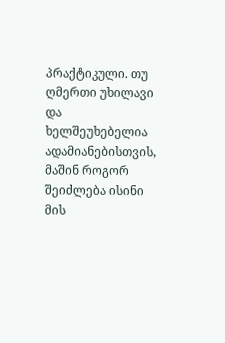პრაქტიკული. თუ ღმერთი უხილავი და ხელშეუხებელია ადამიანებისთვის, მაშინ როგორ შეიძლება ისინი მის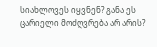სიახლოვეს იყვნენ? განა ეს ცარიელი მოძღვრება არ არის?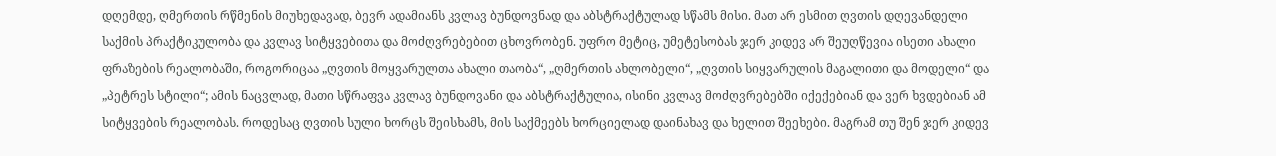დღემდე, ღმერთის რწმენის მიუხედავად, ბევრ ადამიანს კვლავ ბუნდოვნად და აბსტრაქტულად სწამს მისი. მათ არ ესმით ღვთის დღევანდელი საქმის პრაქტიკულობა და კვლავ სიტყვებითა და მოძღვრებებით ცხოვრობენ. უფრო მეტიც, უმეტესობას ჯერ კიდევ არ შეუღწევია ისეთი ახალი ფრაზების რეალობაში, როგორიცაა „ღვთის მოყვარულთა ახალი თაობა“, „ღმერთის ახლობელი“, „ღვთის სიყვარულის მაგალითი და მოდელი“ და „პეტრეს სტილი“; ამის ნაცვლად, მათი სწრაფვა კვლავ ბუნდოვანი და აბსტრაქტულია, ისინი კვლავ მოძღვრებებში იქექებიან და ვერ ხვდებიან ამ სიტყვების რეალობას. როდესაც ღვთის სული ხორცს შეისხამს, მის საქმეებს ხორციელად დაინახავ და ხელით შეეხები. მაგრამ თუ შენ ჯერ კიდევ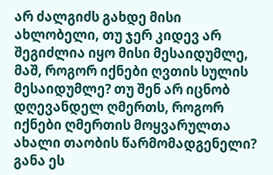არ ძალგიძს გახდე მისი ახლობელი, თუ ჯერ კიდევ არ შეგიძლია იყო მისი მესაიდუმლე, მაშ, როგორ იქნები ღვთის სულის მესაიდუმლე? თუ შენ არ იცნობ დღევანდელ ღმერთს, როგორ იქნები ღმერთის მოყვარულთა ახალი თაობის წარმომადგენელი? განა ეს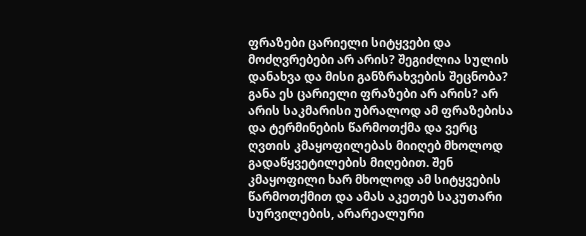ფრაზები ცარიელი სიტყვები და მოძღვრებები არ არის? შეგიძლია სულის დანახვა და მისი განზრახვების შეცნობა? განა ეს ცარიელი ფრაზები არ არის? არ არის საკმარისი უბრალოდ ამ ფრაზებისა და ტერმინების წარმოთქმა და ვერც ღვთის კმაყოფილებას მიიღებ მხოლოდ გადაწყვეტილების მიღებით. შენ კმაყოფილი ხარ მხოლოდ ამ სიტყვების წარმოთქმით და ამას აკეთებ საკუთარი სურვილების, არარეალური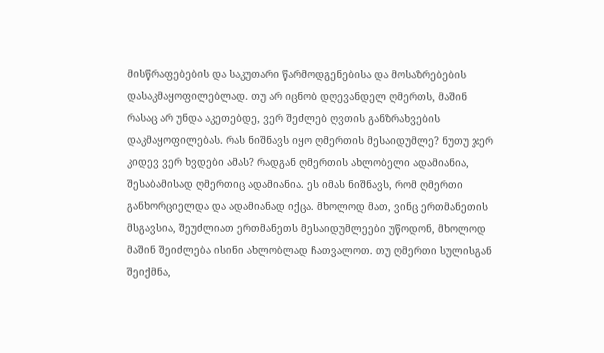მისწრაფებების და საკუთარი წარმოდგენებისა და მოსაზრებების დასაკმაყოფილებლად. თუ არ იცნობ დღევანდელ ღმერთს, მაშინ რასაც არ უნდა აკეთებდე, ვერ შეძლებ ღვთის განზრახვების დაკმაყოფილებას. რას ნიშნავს იყო ღმერთის მესაიდუმლე? ნუთუ ჯერ კიდევ ვერ ხვდები ამას? რადგან ღმერთის ახლობელი ადამიანია, შესაბამისად ღმერთიც ადამიანია. ეს იმას ნიშნავს, რომ ღმერთი განხორციელდა და ადამიანად იქცა. მხოლოდ მათ, ვინც ერთმანეთის მსგავსია, შეუძლიათ ერთმანეთს მესაიდუმლეები უწოდონ, მხოლოდ მაშინ შეიძლება ისინი ახლობლად ჩათვალოთ. თუ ღმერთი სულისგან შეიქმნა,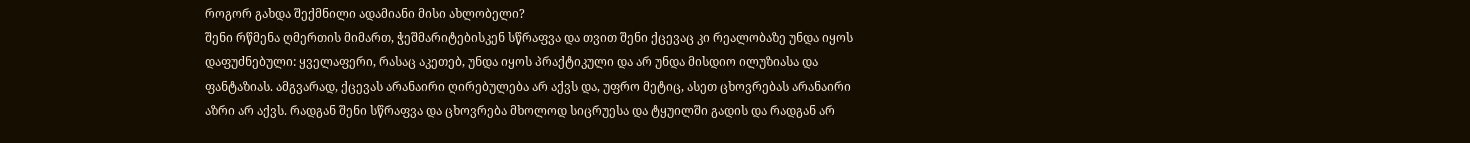როგორ გახდა შექმნილი ადამიანი მისი ახლობელი?
შენი რწმენა ღმერთის მიმართ, ჭეშმარიტებისკენ სწრაფვა და თვით შენი ქცევაც კი რეალობაზე უნდა იყოს დაფუძნებული: ყველაფერი, რასაც აკეთებ, უნდა იყოს პრაქტიკული და არ უნდა მისდიო ილუზიასა და ფანტაზიას. ამგვარად, ქცევას არანაირი ღირებულება არ აქვს და, უფრო მეტიც, ასეთ ცხოვრებას არანაირი აზრი არ აქვს. რადგან შენი სწრაფვა და ცხოვრება მხოლოდ სიცრუესა და ტყუილში გადის და რადგან არ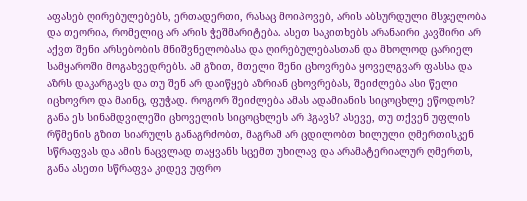აფასებ ღირებულებებს, ერთადერთი, რასაც მოიპოვებ, არის აბსურდული მსჯელობა და თეორია, რომელიც არ არის ჭეშმარიტება. ასეთ საკითხებს არანაირი კავშირი არ აქვთ შენი არსებობის მნიშვნელობასა და ღირებულებასთან და მხოლოდ ცარიელ სამყაროში მოგახვედრებს. ამ გზით, მთელი შენი ცხოვრება ყოველგვარ ფასსა და აზრს დაკარგავს და თუ შენ არ დაიწყებ აზრიან ცხოვრებას, შეიძლება ასი წელი იცხოვრო და მაინც, ფუჭად. როგორ შეიძლება ამას ადამიანის სიცოცხლე ეწოდოს? განა ეს სინამდვილეში ცხოველის სიცოცხლეს არ ჰგავს? ასევე, თუ თქვენ უფლის რწმენის გზით სიარულს განაგრძობთ, მაგრამ არ ცდილობთ ხილული ღმერთისკენ სწრაფვას და ამის ნაცვლად თაყვანს სცემთ უხილავ და არამატერიალურ ღმერთს, განა ასეთი სწრაფვა კიდევ უფრო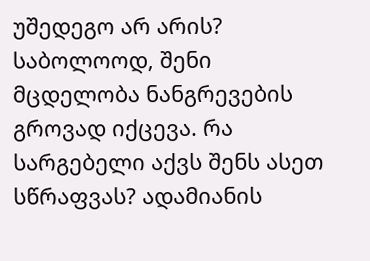უშედეგო არ არის? საბოლოოდ, შენი მცდელობა ნანგრევების გროვად იქცევა. რა სარგებელი აქვს შენს ასეთ სწრაფვას? ადამიანის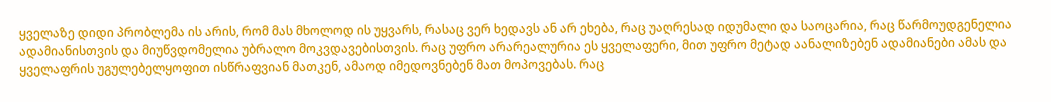ყველაზე დიდი პრობლემა ის არის, რომ მას მხოლოდ ის უყვარს, რასაც ვერ ხედავს ან არ ეხება, რაც უაღრესად იდუმალი და საოცარია, რაც წარმოუდგენელია ადამიანისთვის და მიუწვდომელია უბრალო მოკვდავებისთვის. რაც უფრო არარეალურია ეს ყველაფერი, მით უფრო მეტად აანალიზებენ ადამიანები ამას და ყველაფრის უგულებელყოფით ისწრაფვიან მათკენ, ამაოდ იმედოვნებენ მათ მოპოვებას. რაც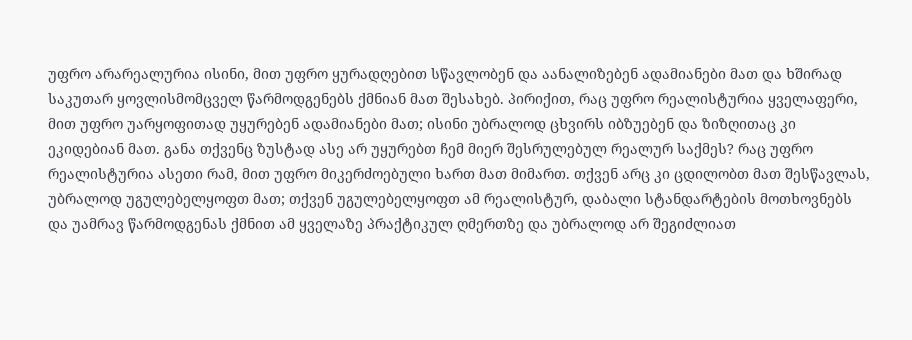უფრო არარეალურია ისინი, მით უფრო ყურადღებით სწავლობენ და აანალიზებენ ადამიანები მათ და ხშირად საკუთარ ყოვლისმომცველ წარმოდგენებს ქმნიან მათ შესახებ. პირიქით, რაც უფრო რეალისტურია ყველაფერი, მით უფრო უარყოფითად უყურებენ ადამიანები მათ; ისინი უბრალოდ ცხვირს იბზუებენ და ზიზღითაც კი ეკიდებიან მათ. განა თქვენც ზუსტად ასე არ უყურებთ ჩემ მიერ შესრულებულ რეალურ საქმეს? რაც უფრო რეალისტურია ასეთი რამ, მით უფრო მიკერძოებული ხართ მათ მიმართ. თქვენ არც კი ცდილობთ მათ შესწავლას, უბრალოდ უგულებელყოფთ მათ; თქვენ უგულებელყოფთ ამ რეალისტურ, დაბალი სტანდარტების მოთხოვნებს და უამრავ წარმოდგენას ქმნით ამ ყველაზე პრაქტიკულ ღმერთზე და უბრალოდ არ შეგიძლიათ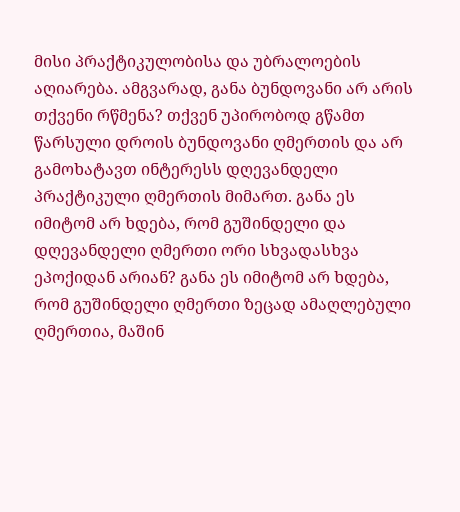მისი პრაქტიკულობისა და უბრალოების აღიარება. ამგვარად, განა ბუნდოვანი არ არის თქვენი რწმენა? თქვენ უპირობოდ გწამთ წარსული დროის ბუნდოვანი ღმერთის და არ გამოხატავთ ინტერესს დღევანდელი პრაქტიკული ღმერთის მიმართ. განა ეს იმიტომ არ ხდება, რომ გუშინდელი და დღევანდელი ღმერთი ორი სხვადასხვა ეპოქიდან არიან? განა ეს იმიტომ არ ხდება, რომ გუშინდელი ღმერთი ზეცად ამაღლებული ღმერთია, მაშინ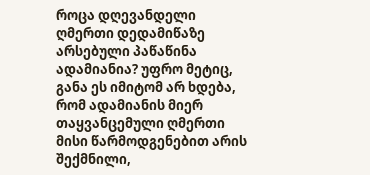როცა დღევანდელი ღმერთი დედამიწაზე არსებული პაწაწინა ადამიანია? უფრო მეტიც, განა ეს იმიტომ არ ხდება, რომ ადამიანის მიერ თაყვანცემული ღმერთი მისი წარმოდგენებით არის შექმნილი,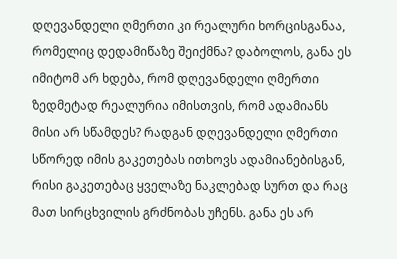დღევანდელი ღმერთი კი რეალური ხორცისგანაა, რომელიც დედამიწაზე შეიქმნა? დაბოლოს, განა ეს იმიტომ არ ხდება, რომ დღევანდელი ღმერთი ზედმეტად რეალურია იმისთვის, რომ ადამიანს მისი არ სწამდეს? რადგან დღევანდელი ღმერთი სწორედ იმის გაკეთებას ითხოვს ადამიანებისგან, რისი გაკეთებაც ყველაზე ნაკლებად სურთ და რაც მათ სირცხვილის გრძნობას უჩენს. განა ეს არ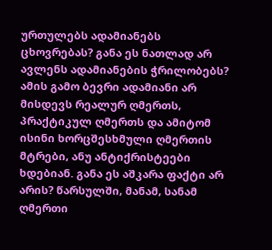ურთულებს ადამიანებს ცხოვრებას? განა ეს ნათლად არ ავლენს ადამიანების ჭრილობებს? ამის გამო ბევრი ადამიანი არ მისდევს რეალურ ღმერთს, პრაქტიკულ ღმერთს და ამიტომ ისინი ხორცშესხმული ღმერთის მტრები, ანუ ანტიქრისტეები ხდებიან. განა ეს აშკარა ფაქტი არ არის? წარსულში, მანამ, სანამ ღმერთი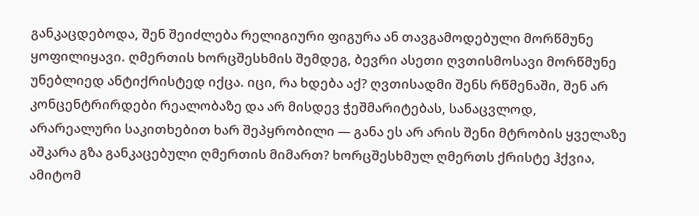განკაცდებოდა, შენ შეიძლება რელიგიური ფიგურა ან თავგამოდებული მორწმუნე ყოფილიყავი. ღმერთის ხორცშესხმის შემდეგ, ბევრი ასეთი ღვთისმოსავი მორწმუნე უნებლიედ ანტიქრისტედ იქცა. იცი, რა ხდება აქ? ღვთისადმი შენს რწმენაში, შენ არ კონცენტრირდები რეალობაზე და არ მისდევ ჭეშმარიტებას, სანაცვლოდ, არარეალური საკითხებით ხარ შეპყრობილი — განა ეს არ არის შენი მტრობის ყველაზე აშკარა გზა განკაცებული ღმერთის მიმართ? ხორცშესხმულ ღმერთს ქრისტე ჰქვია, ამიტომ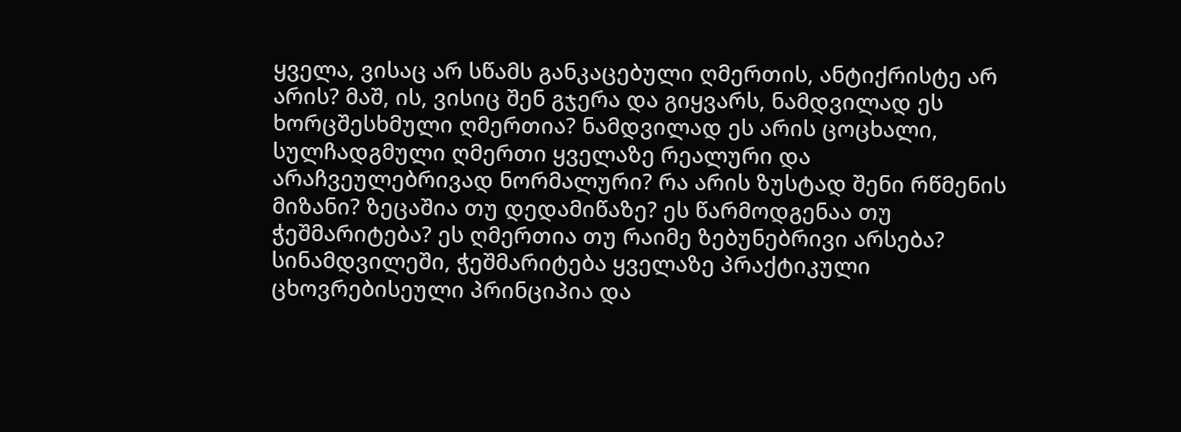ყველა, ვისაც არ სწამს განკაცებული ღმერთის, ანტიქრისტე არ არის? მაშ, ის, ვისიც შენ გჯერა და გიყვარს, ნამდვილად ეს ხორცშესხმული ღმერთია? ნამდვილად ეს არის ცოცხალი, სულჩადგმული ღმერთი ყველაზე რეალური და არაჩვეულებრივად ნორმალური? რა არის ზუსტად შენი რწმენის მიზანი? ზეცაშია თუ დედამიწაზე? ეს წარმოდგენაა თუ ჭეშმარიტება? ეს ღმერთია თუ რაიმე ზებუნებრივი არსება? სინამდვილეში, ჭეშმარიტება ყველაზე პრაქტიკული ცხოვრებისეული პრინციპია და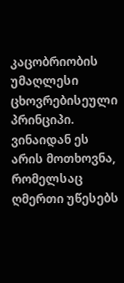კაცობრიობის უმაღლესი ცხოვრებისეული პრინციპი. ვინაიდან ეს არის მოთხოვნა, რომელსაც ღმერთი უწესებს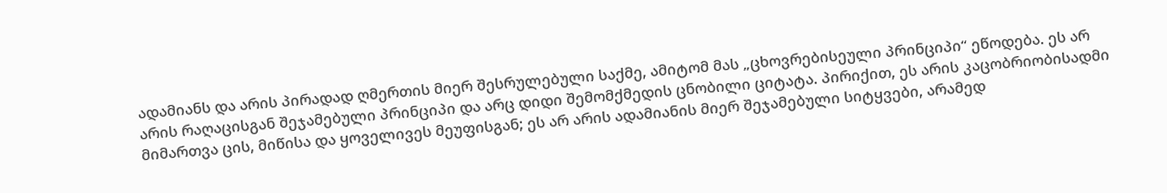ადამიანს და არის პირადად ღმერთის მიერ შესრულებული საქმე, ამიტომ მას „ცხოვრებისეული პრინციპი“ ეწოდება. ეს არ არის რაღაცისგან შეჯამებული პრინციპი და არც დიდი შემომქმედის ცნობილი ციტატა. პირიქით, ეს არის კაცობრიობისადმი მიმართვა ცის, მიწისა და ყოველივეს მეუფისგან; ეს არ არის ადამიანის მიერ შეჯამებული სიტყვები, არამედ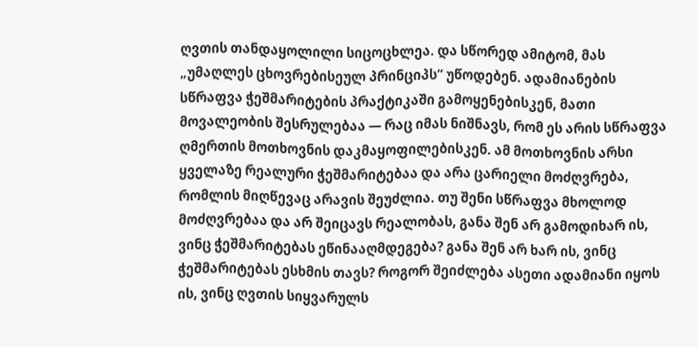ღვთის თანდაყოლილი სიცოცხლეა. და სწორედ ამიტომ, მას „უმაღლეს ცხოვრებისეულ პრინციპს“ უწოდებენ. ადამიანების სწრაფვა ჭეშმარიტების პრაქტიკაში გამოყენებისკენ, მათი მოვალეობის შესრულებაა — რაც იმას ნიშნავს, რომ ეს არის სწრაფვა ღმერთის მოთხოვნის დაკმაყოფილებისკენ. ამ მოთხოვნის არსი ყველაზე რეალური ჭეშმარიტებაა და არა ცარიელი მოძღვრება, რომლის მიღწევაც არავის შეუძლია. თუ შენი სწრაფვა მხოლოდ მოძღვრებაა და არ შეიცავს რეალობას, განა შენ არ გამოდიხარ ის, ვინც ჭეშმარიტებას ეწინააღმდეგება? განა შენ არ ხარ ის, ვინც ჭეშმარიტებას ესხმის თავს? როგორ შეიძლება ასეთი ადამიანი იყოს ის, ვინც ღვთის სიყვარულს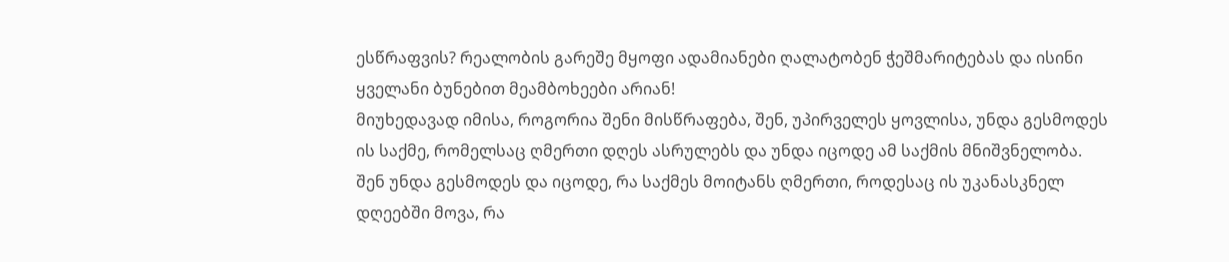ესწრაფვის? რეალობის გარეშე მყოფი ადამიანები ღალატობენ ჭეშმარიტებას და ისინი ყველანი ბუნებით მეამბოხეები არიან!
მიუხედავად იმისა, როგორია შენი მისწრაფება, შენ, უპირველეს ყოვლისა, უნდა გესმოდეს ის საქმე, რომელსაც ღმერთი დღეს ასრულებს და უნდა იცოდე ამ საქმის მნიშვნელობა. შენ უნდა გესმოდეს და იცოდე, რა საქმეს მოიტანს ღმერთი, როდესაც ის უკანასკნელ დღეებში მოვა, რა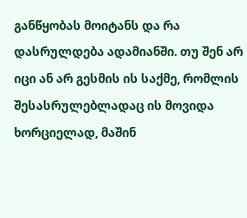განწყობას მოიტანს და რა დასრულდება ადამიანში. თუ შენ არ იცი ან არ გესმის ის საქმე, რომლის შესასრულებლადაც ის მოვიდა ხორციელად, მაშინ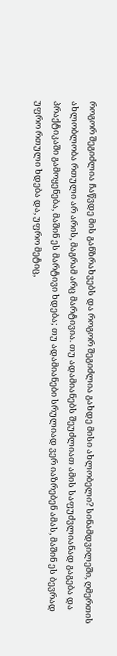როგორ შეგიძლია ჩაწვდე მის განზრახვებს და როგორ შეგიძლია გახდე მისი ახლობელი? სინამდვილეში, ღმერთის ახლობლობა რთული არ არის, მაგრამ არც მარტივია. თუ ადამიანებს შეუძლიათ ამის საფუძვლიანად გაგება და პრაქტიკაში გამოყენება, მაშინ ეს მარტივი ხდება; თუ ადამიანები სრულიად ვერ იაზრებენ ამას, მაშინ ეს ბევრად უფრო რთული ხდება და, უფრო მეტიც,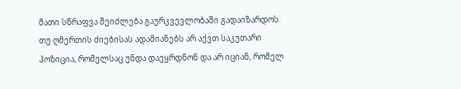მათი სწრაფვა შეიძლება გაურკვევლობაში გადაიზარდოს. თუ ღმერთის ძიებისას ადამიანებს არ აქვთ საკუთარი პოზიცია, რომელსაც უნდა დაეყრდნონ და არ იციან, რომელ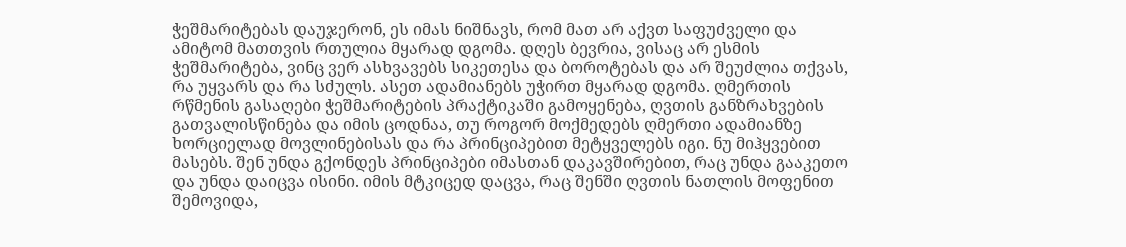ჭეშმარიტებას დაუჯერონ, ეს იმას ნიშნავს, რომ მათ არ აქვთ საფუძველი და ამიტომ მათთვის რთულია მყარად დგომა. დღეს ბევრია, ვისაც არ ესმის ჭეშმარიტება, ვინც ვერ ასხვავებს სიკეთესა და ბოროტებას და არ შეუძლია თქვას, რა უყვარს და რა სძულს. ასეთ ადამიანებს უჭირთ მყარად დგომა. ღმერთის რწმენის გასაღები ჭეშმარიტების პრაქტიკაში გამოყენება, ღვთის განზრახვების გათვალისწინება და იმის ცოდნაა, თუ როგორ მოქმედებს ღმერთი ადამიანზე ხორციელად მოვლინებისას და რა პრინციპებით მეტყველებს იგი. ნუ მიჰყვებით მასებს. შენ უნდა გქონდეს პრინციპები იმასთან დაკავშირებით, რაც უნდა გააკეთო და უნდა დაიცვა ისინი. იმის მტკიცედ დაცვა, რაც შენში ღვთის ნათლის მოფენით შემოვიდა,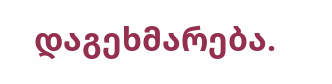დაგეხმარება.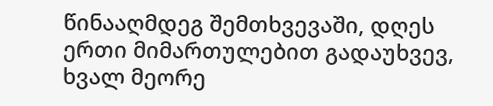წინააღმდეგ შემთხვევაში, დღეს ერთი მიმართულებით გადაუხვევ, ხვალ მეორე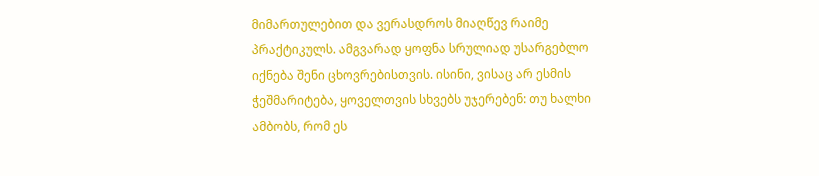მიმართულებით და ვერასდროს მიაღწევ რაიმე პრაქტიკულს. ამგვარად ყოფნა სრულიად უსარგებლო იქნება შენი ცხოვრებისთვის. ისინი, ვისაც არ ესმის ჭეშმარიტება, ყოველთვის სხვებს უჯერებენ: თუ ხალხი ამბობს, რომ ეს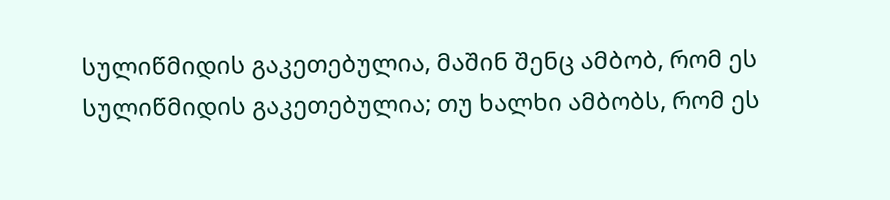სულიწმიდის გაკეთებულია, მაშინ შენც ამბობ, რომ ეს სულიწმიდის გაკეთებულია; თუ ხალხი ამბობს, რომ ეს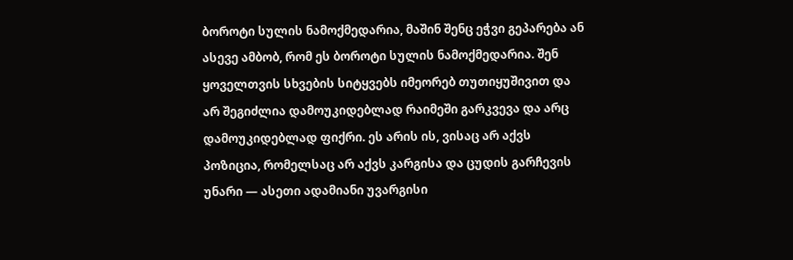ბოროტი სულის ნამოქმედარია, მაშინ შენც ეჭვი გეპარება ან ასევე ამბობ, რომ ეს ბოროტი სულის ნამოქმედარია. შენ ყოველთვის სხვების სიტყვებს იმეორებ თუთიყუშივით და არ შეგიძლია დამოუკიდებლად რაიმეში გარკვევა და არც დამოუკიდებლად ფიქრი. ეს არის ის, ვისაც არ აქვს პოზიცია, რომელსაც არ აქვს კარგისა და ცუდის გარჩევის უნარი — ასეთი ადამიანი უვარგისი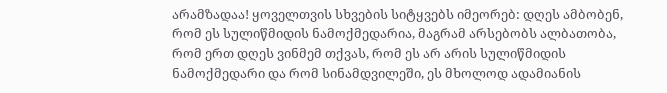არამზადაა! ყოველთვის სხვების სიტყვებს იმეორებ: დღეს ამბობენ, რომ ეს სულიწმიდის ნამოქმედარია, მაგრამ არსებობს ალბათობა, რომ ერთ დღეს ვინმემ თქვას, რომ ეს არ არის სულიწმიდის ნამოქმედარი და რომ სინამდვილეში, ეს მხოლოდ ადამიანის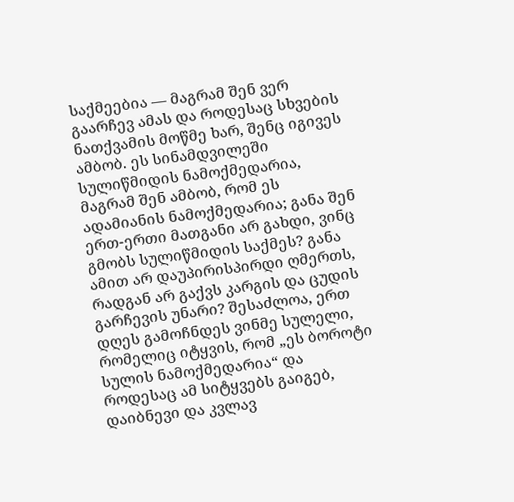საქმეებია — მაგრამ შენ ვერ გაარჩევ ამას და როდესაც სხვების ნათქვამის მოწმე ხარ, შენც იგივეს ამბობ. ეს სინამდვილეში სულიწმიდის ნამოქმედარია, მაგრამ შენ ამბობ, რომ ეს ადამიანის ნამოქმედარია; განა შენ ერთ-ერთი მათგანი არ გახდი, ვინც გმობს სულიწმიდის საქმეს? განა ამით არ დაუპირისპირდი ღმერთს, რადგან არ გაქვს კარგის და ცუდის გარჩევის უნარი? შესაძლოა, ერთ დღეს გამოჩნდეს ვინმე სულელი, რომელიც იტყვის, რომ „ეს ბოროტი სულის ნამოქმედარია“ და როდესაც ამ სიტყვებს გაიგებ, დაიბნევი და კვლავ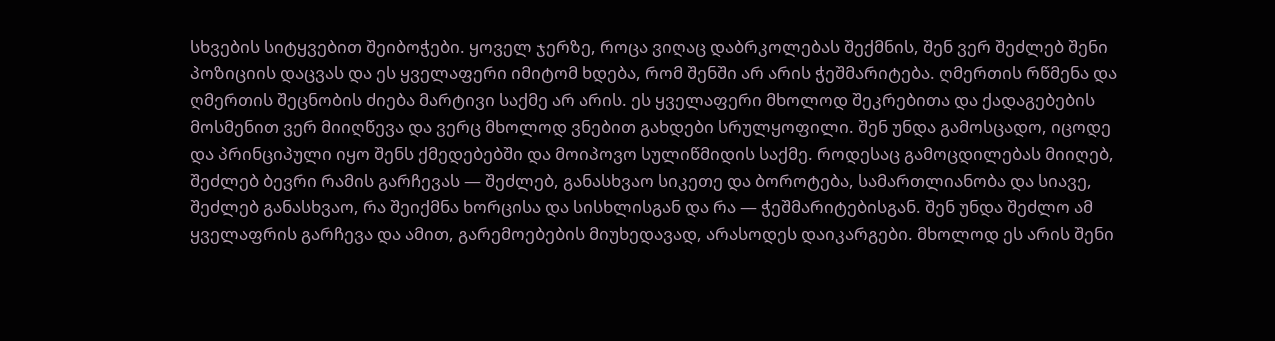სხვების სიტყვებით შეიბოჭები. ყოველ ჯერზე, როცა ვიღაც დაბრკოლებას შექმნის, შენ ვერ შეძლებ შენი პოზიციის დაცვას და ეს ყველაფერი იმიტომ ხდება, რომ შენში არ არის ჭეშმარიტება. ღმერთის რწმენა და ღმერთის შეცნობის ძიება მარტივი საქმე არ არის. ეს ყველაფერი მხოლოდ შეკრებითა და ქადაგებების მოსმენით ვერ მიიღწევა და ვერც მხოლოდ ვნებით გახდები სრულყოფილი. შენ უნდა გამოსცადო, იცოდე და პრინციპული იყო შენს ქმედებებში და მოიპოვო სულიწმიდის საქმე. როდესაც გამოცდილებას მიიღებ, შეძლებ ბევრი რამის გარჩევას — შეძლებ, განასხვაო სიკეთე და ბოროტება, სამართლიანობა და სიავე, შეძლებ განასხვაო, რა შეიქმნა ხორცისა და სისხლისგან და რა — ჭეშმარიტებისგან. შენ უნდა შეძლო ამ ყველაფრის გარჩევა და ამით, გარემოებების მიუხედავად, არასოდეს დაიკარგები. მხოლოდ ეს არის შენი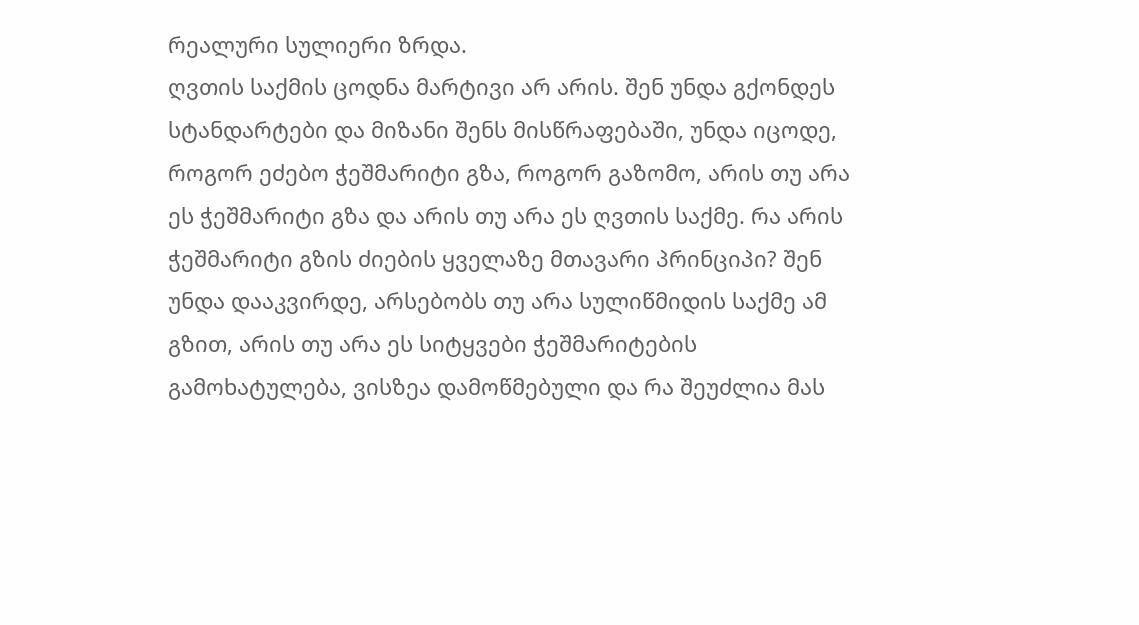რეალური სულიერი ზრდა.
ღვთის საქმის ცოდნა მარტივი არ არის. შენ უნდა გქონდეს სტანდარტები და მიზანი შენს მისწრაფებაში, უნდა იცოდე, როგორ ეძებო ჭეშმარიტი გზა, როგორ გაზომო, არის თუ არა ეს ჭეშმარიტი გზა და არის თუ არა ეს ღვთის საქმე. რა არის ჭეშმარიტი გზის ძიების ყველაზე მთავარი პრინციპი? შენ უნდა დააკვირდე, არსებობს თუ არა სულიწმიდის საქმე ამ გზით, არის თუ არა ეს სიტყვები ჭეშმარიტების გამოხატულება, ვისზეა დამოწმებული და რა შეუძლია მას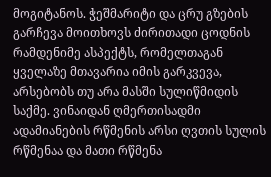მოგიტანოს. ჭეშმარიტი და ცრუ გზების გარჩევა მოითხოვს ძირითადი ცოდნის რამდენიმე ასპექტს, რომელთაგან ყველაზე მთავარია იმის გარკვევა, არსებობს თუ არა მასში სულიწმიდის საქმე. ვინაიდან ღმერთისადმი ადამიანების რწმენის არსი ღვთის სულის რწმენაა და მათი რწმენა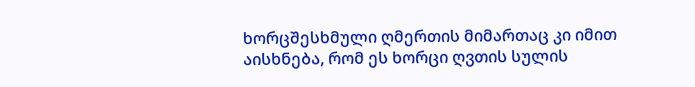ხორცშესხმული ღმერთის მიმართაც კი იმით აისხნება, რომ ეს ხორცი ღვთის სულის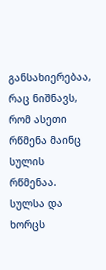განსახიერებაა, რაც ნიშნავს, რომ ასეთი რწმენა მაინც სულის რწმენაა. სულსა და ხორცს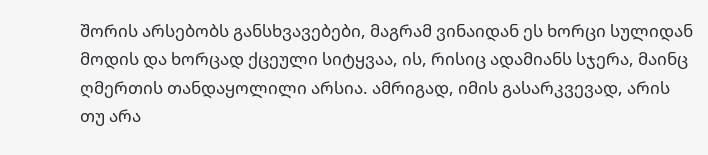შორის არსებობს განსხვავებები, მაგრამ ვინაიდან ეს ხორცი სულიდან მოდის და ხორცად ქცეული სიტყვაა, ის, რისიც ადამიანს სჯერა, მაინც ღმერთის თანდაყოლილი არსია. ამრიგად, იმის გასარკვევად, არის თუ არა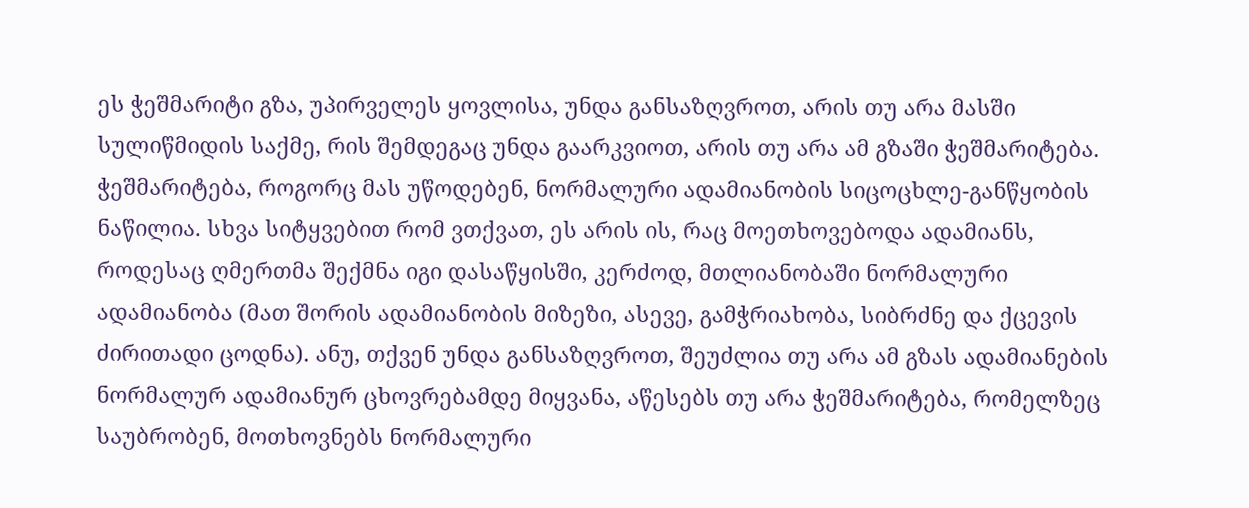ეს ჭეშმარიტი გზა, უპირველეს ყოვლისა, უნდა განსაზღვროთ, არის თუ არა მასში სულიწმიდის საქმე, რის შემდეგაც უნდა გაარკვიოთ, არის თუ არა ამ გზაში ჭეშმარიტება. ჭეშმარიტება, როგორც მას უწოდებენ, ნორმალური ადამიანობის სიცოცხლე-განწყობის ნაწილია. სხვა სიტყვებით რომ ვთქვათ, ეს არის ის, რაც მოეთხოვებოდა ადამიანს, როდესაც ღმერთმა შექმნა იგი დასაწყისში, კერძოდ, მთლიანობაში ნორმალური ადამიანობა (მათ შორის ადამიანობის მიზეზი, ასევე, გამჭრიახობა, სიბრძნე და ქცევის ძირითადი ცოდნა). ანუ, თქვენ უნდა განსაზღვროთ, შეუძლია თუ არა ამ გზას ადამიანების ნორმალურ ადამიანურ ცხოვრებამდე მიყვანა, აწესებს თუ არა ჭეშმარიტება, რომელზეც საუბრობენ, მოთხოვნებს ნორმალური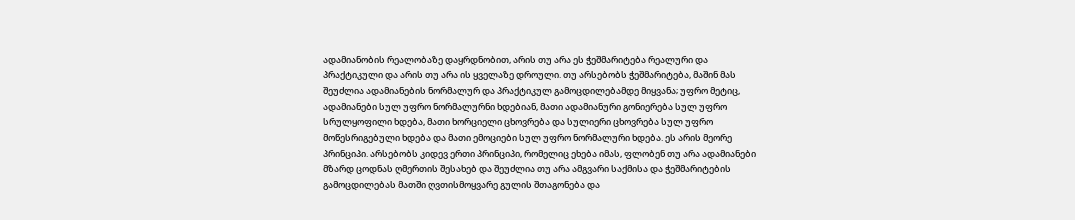ადამიანობის რეალობაზე დაყრდნობით, არის თუ არა ეს ჭეშმარიტება რეალური და პრაქტიკული და არის თუ არა ის ყველაზე დროული. თუ არსებობს ჭეშმარიტება, მაშინ მას შეუძლია ადამიანების ნორმალურ და პრაქტიკულ გამოცდილებამდე მიყვანა; უფრო მეტიც, ადამიანები სულ უფრო ნორმალურნი ხდებიან, მათი ადამიანური გონიერება სულ უფრო სრულყოფილი ხდება, მათი ხორციელი ცხოვრება და სულიერი ცხოვრება სულ უფრო მოწესრიგებული ხდება და მათი ემოციები სულ უფრო ნორმალური ხდება. ეს არის მეორე პრინციპი. არსებობს კიდევ ერთი პრინციპი, რომელიც ეხება იმას, ფლობენ თუ არა ადამიანები მზარდ ცოდნას ღმერთის შესახებ და შეუძლია თუ არა ამგვარი საქმისა და ჭეშმარიტების გამოცდილებას მათში ღვთისმოყვარე გულის შთაგონება და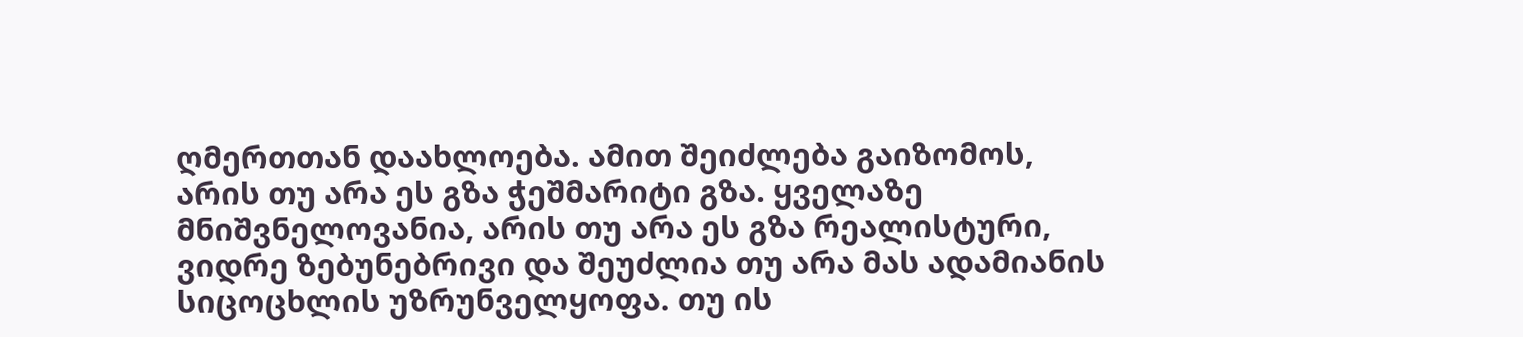ღმერთთან დაახლოება. ამით შეიძლება გაიზომოს, არის თუ არა ეს გზა ჭეშმარიტი გზა. ყველაზე მნიშვნელოვანია, არის თუ არა ეს გზა რეალისტური, ვიდრე ზებუნებრივი და შეუძლია თუ არა მას ადამიანის სიცოცხლის უზრუნველყოფა. თუ ის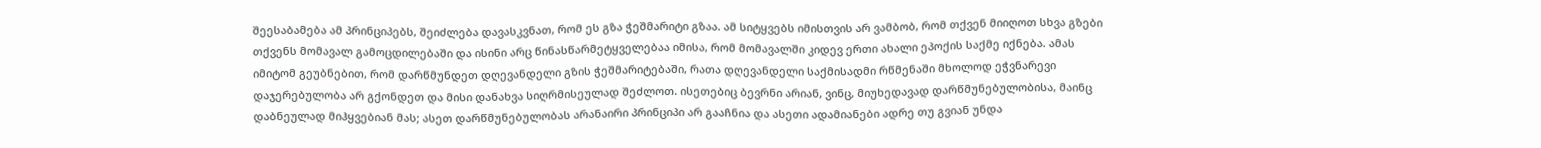შეესაბამება ამ პრინციპებს, შეიძლება დავასკვნათ, რომ ეს გზა ჭეშმარიტი გზაა. ამ სიტყვებს იმისთვის არ ვამბობ, რომ თქვენ მიიღოთ სხვა გზები თქვენს მომავალ გამოცდილებაში და ისინი არც წინასწარმეტყველებაა იმისა, რომ მომავალში კიდევ ერთი ახალი ეპოქის საქმე იქნება. ამას იმიტომ გეუბნებით, რომ დარწმუნდეთ დღევანდელი გზის ჭეშმარიტებაში, რათა დღევანდელი საქმისადმი რწმენაში მხოლოდ ეჭვნარევი დაჯერებულობა არ გქონდეთ და მისი დანახვა სიღრმისეულად შეძლოთ. ისეთებიც ბევრნი არიან, ვინც, მიუხედავად დარწმუნებულობისა, მაინც დაბნეულად მიჰყვებიან მას; ასეთ დარწმუნებულობას არანაირი პრინციპი არ გააჩნია და ასეთი ადამიანები ადრე თუ გვიან უნდა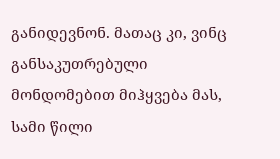განიდევნონ. მათაც კი, ვინც განსაკუთრებული მონდომებით მიჰყვება მას, სამი წილი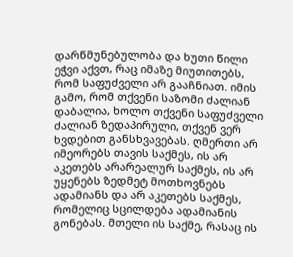დარწმუნებულობა და ხუთი წილი ეჭვი აქვთ, რაც იმაზე მიუთითებს, რომ საფუძველი არ გააჩნიათ. იმის გამო, რომ თქვენი საზომი ძალიან დაბალია, ხოლო თქვენი საფუძველი ძალიან ზედაპირული, თქვენ ვერ ხვდებით განსხვავებას. ღმერთი არ იმეორებს თავის საქმეს, ის არ აკეთებს არარეალურ საქმეს, ის არ უყენებს ზედმეტ მოთხოვნებს ადამიანს და არ აკეთებს საქმეს, რომელიც სცილდება ადამიანის გონებას. მთელი ის საქმე, რასაც ის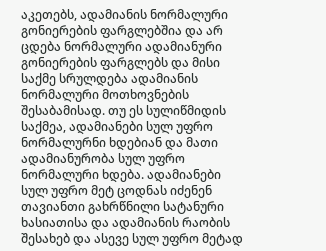აკეთებს, ადამიანის ნორმალური გონიერების ფარგლებშია და არ ცდება ნორმალური ადამიანური გონიერების ფარგლებს და მისი საქმე სრულდება ადამიანის ნორმალური მოთხოვნების შესაბამისად. თუ ეს სულიწმიდის საქმეა, ადამიანები სულ უფრო ნორმალურნი ხდებიან და მათი ადამიანურობა სულ უფრო ნორმალური ხდება. ადამიანები სულ უფრო მეტ ცოდნას იძენენ თავიანთი გახრწნილი სატანური ხასიათისა და ადამიანის რაობის შესახებ და ასევე სულ უფრო მეტად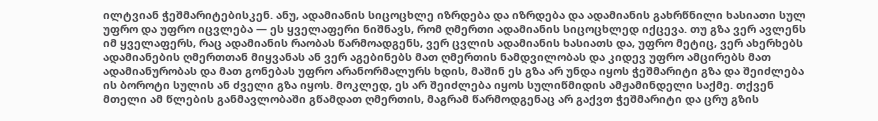ილტვიან ჭეშმარიტებისკენ. ანუ, ადამიანის სიცოცხლე იზრდება და იზრდება და ადამიანის გახრწნილი ხასიათი სულ უფრო და უფრო იცვლება — ეს ყველაფერი ნიშნავს, რომ ღმერთი ადამიანის სიცოცხლედ იქცევა. თუ გზა ვერ ავლენს იმ ყველაფერს, რაც ადამიანის რაობას წარმოადგენს, ვერ ცვლის ადამიანის ხასიათს და, უფრო მეტიც, ვერ ახერხებს ადამიანების ღმერთთან მიყვანას ან ვერ აგებინებს მათ ღმერთის ნამდვილობას და კიდევ უფრო ამცირებს მათ ადამიანურობას და მათ გონებას უფრო არანორმალურს ხდის, მაშინ ეს გზა არ უნდა იყოს ჭეშმარიტი გზა და შეიძლება ის ბოროტი სულის ან ძველი გზა იყოს. მოკლედ, ეს არ შეიძლება იყოს სულიწმიდის ამჟამინდელი საქმე. თქვენ მთელი ამ წლების განმავლობაში გწამდათ ღმერთის, მაგრამ წარმოდგენაც არ გაქვთ ჭეშმარიტი და ცრუ გზის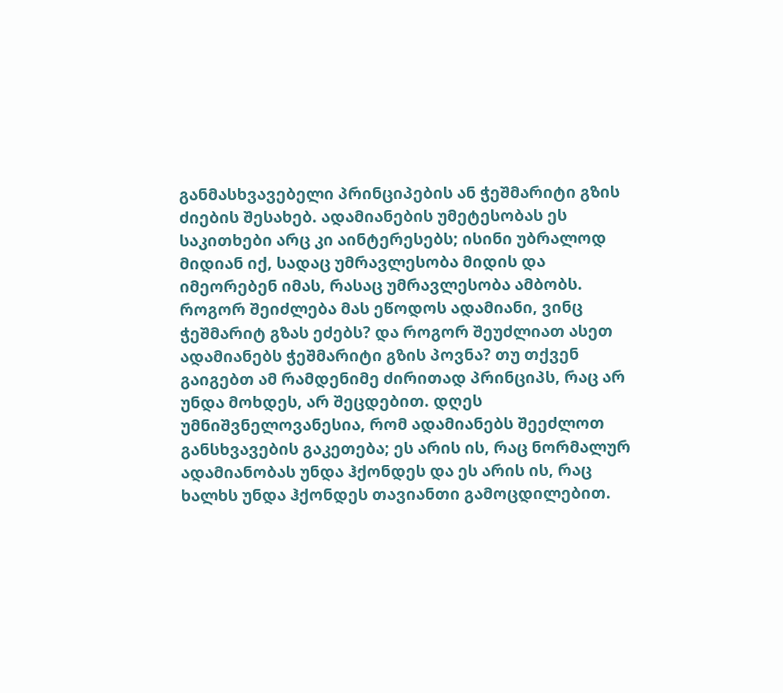განმასხვავებელი პრინციპების ან ჭეშმარიტი გზის ძიების შესახებ. ადამიანების უმეტესობას ეს საკითხები არც კი აინტერესებს; ისინი უბრალოდ მიდიან იქ, სადაც უმრავლესობა მიდის და იმეორებენ იმას, რასაც უმრავლესობა ამბობს. როგორ შეიძლება მას ეწოდოს ადამიანი, ვინც ჭეშმარიტ გზას ეძებს? და როგორ შეუძლიათ ასეთ ადამიანებს ჭეშმარიტი გზის პოვნა? თუ თქვენ გაიგებთ ამ რამდენიმე ძირითად პრინციპს, რაც არ უნდა მოხდეს, არ შეცდებით. დღეს უმნიშვნელოვანესია, რომ ადამიანებს შეეძლოთ განსხვავების გაკეთება; ეს არის ის, რაც ნორმალურ ადამიანობას უნდა ჰქონდეს და ეს არის ის, რაც ხალხს უნდა ჰქონდეს თავიანთი გამოცდილებით.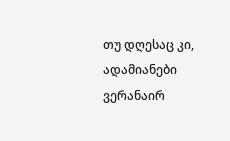თუ დღესაც კი, ადამიანები ვერანაირ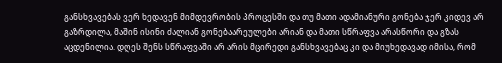განსხვავებას ვერ ხედავენ მიმდევრობის პროცესში და თუ მათი ადამიანური გონება ჯერ კიდევ არ გაზრდილა, მაშინ ისინი ძალიან გონებაარეულები არიან და მათი სწრაფვა არასწორი და გზას აცდენილია. დღეს შენს სწრაფვაში არ არის მცირედი განსხვავებაც კი და მიუხედავად იმისა, რომ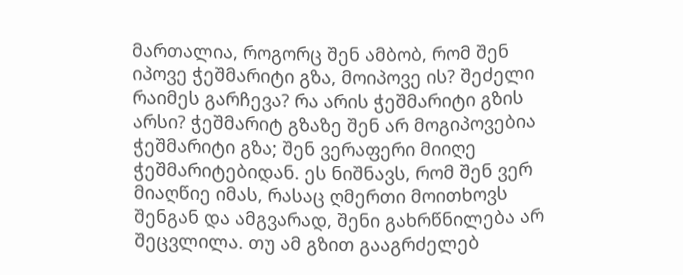მართალია, როგორც შენ ამბობ, რომ შენ იპოვე ჭეშმარიტი გზა, მოიპოვე ის? შეძელი რაიმეს გარჩევა? რა არის ჭეშმარიტი გზის არსი? ჭეშმარიტ გზაზე შენ არ მოგიპოვებია ჭეშმარიტი გზა; შენ ვერაფერი მიიღე ჭეშმარიტებიდან. ეს ნიშნავს, რომ შენ ვერ მიაღწიე იმას, რასაც ღმერთი მოითხოვს შენგან და ამგვარად, შენი გახრწნილება არ შეცვლილა. თუ ამ გზით გააგრძელებ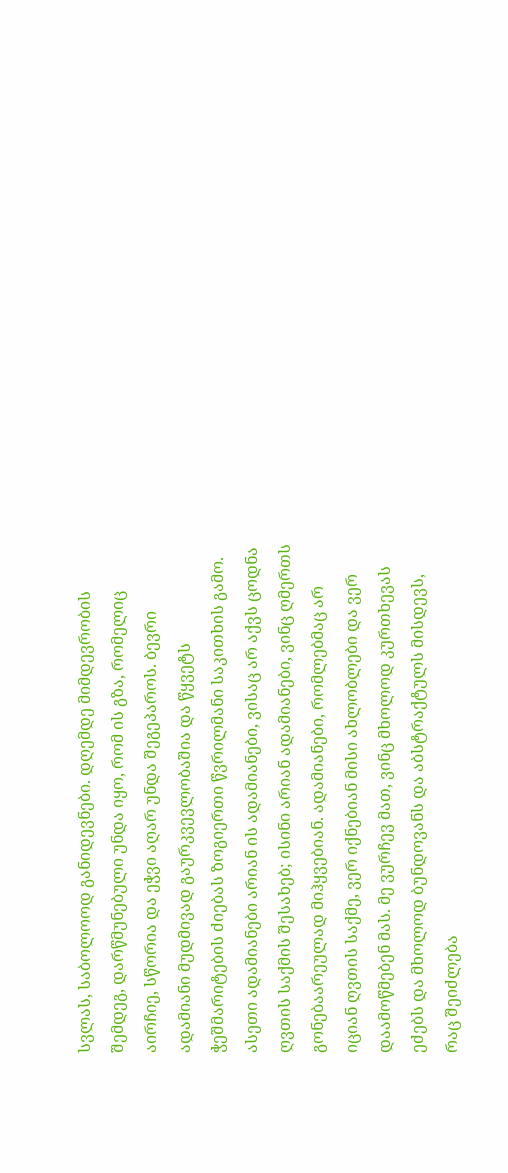სვლას, საბოლოოდ განიდევნები. დღემდე მიმდევრობის შემდეგ, დარწმუნებული უნდა იყო, რომ ის გზა, რომელიც აირჩიე, სწორია და ეჭვი აღარ უნდა შეგეპაროს. ბევრი ადამიანი მუდმივად გაურკვევლობაშია და წყვეტს ჭეშმარიტების ძიებას ზოგიერთი წვრილმანი საკითხის გამო. ასეთი ადამიანები არიან ის ადამიანები, ვისაც არ აქვს ცოდნა ღვთის საქმის შესახებ; ისინი არიან ადამიანები, ვინც ღმერთს გონებაარეულად მიჰყვებიან. ადამიანები, რომლებმაც არ იციან ღვთის საქმე, ვერ იქნებიან მისი ახლობლები და ვერ დაამოწმებენ მას. მე ვურჩევ მათ, ვინც მხოლოდ კურთხევას ეძებს და მხოლოდ ბუნდოვანს და აბსტრაქტულს მისდევს, რაც შეიძლება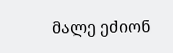მალე ეძიონ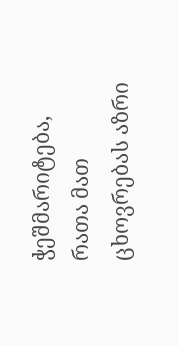ჭეშმარიტება, რათა მათ ცხოვრებას აზრი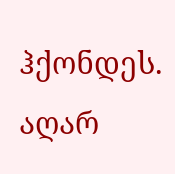ჰქონდეს. აღარ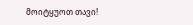მოიტყუოთ თავი!